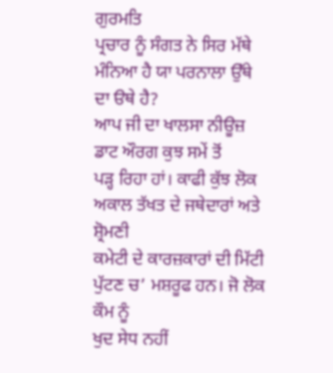ਗੁਰਮਤਿ
ਪ੍ਰਚਾਰ ਨੂੰ ਸੰਗਤ ਨੇ ਸਿਰ ਮੱਥੇ ਮੰਨਿਆ ਹੈ ਯਾ ਪਰਨਾਲਾ ਉੱਥੇ ਦਾ ੳਥੇ ਹੈ?
ਆਪ ਜੀ ਦਾ ਖਾਲਸਾ ਨੀਊਜ਼ ਡਾਟ ਔਰਗ ਕੁਝ ਸਮੇਂ ਤੋਂ
ਪੜ੍ਹ ਰਿਹਾ ਹਾਂ। ਕਾਫੀ ਕੁੱਝ ਲੋਕ ਅਕਾਲ ਤੱਖਤ ਦੇ ਜਥੇਦਾਰਾਂ ਅਤੇ ਸ਼੍ਰੋਮਣੀ
ਕਮੇਟੀ ਦੇ ਕਾਰਜ਼ਕਾਰਾਂ ਦੀ ਮਿੱਟੀ ਪੁੱਟਣ ਚ’ ਮਸ਼ਰੂਫ ਹਨ। ਜੋ ਲੋਕ ਕੌਮ ਨੂੰ
ਖੁਦ ਸੇਧ ਨਹੀਂ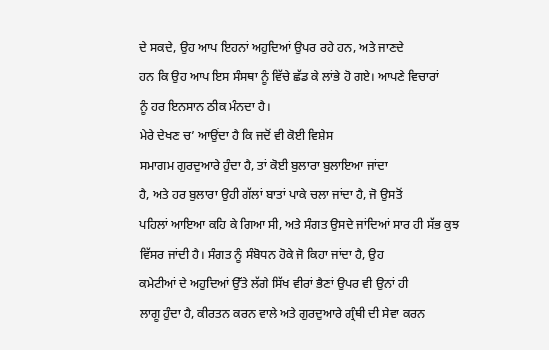ਦੇ ਸਕਦੇ, ਉਹ ਆਪ ਇਹਨਾਂ ਅਹੁਦਿਆਂ ਉਪਰ ਰਹੇ ਹਨ, ਅਤੇ ਜਾਣਦੇ
ਹਨ ਕਿ ਉਹ ਆਪ ਇਸ ਸੰਸਥਾ ਨੂੰ ਵਿੱਚੇ ਛੱਡ ਕੇ ਲਾਂਭੇ ਹੋ ਗਏ। ਆਪਣੇ ਵਿਚਾਰਾਂ
ਨੂੰ ਹਰ ਇਨਸਾਨ ਠੀਕ ਮੰਨਦਾ ਹੈ।
ਮੇਰੇ ਦੇਖਣ ਚ’ ਆਉਂਦਾ ਹੈ ਕਿ ਜਦੋਂ ਵੀ ਕੋਈ ਵਿਸ਼ੇਸ
ਸਮਾਗਮ ਗੁਰਦੁਆਰੇ ਹੁੰਦਾ ਹੈ, ਤਾਂ ਕੋਈ ਬੁਲਾਰਾ ਬੁਲਾਇਆ ਜਾਂਦਾ
ਹੈ, ਅਤੇ ਹਰ ਬੁਲਾਰਾ ਉਹੀ ਗੱਲਾਂ ਬਾਤਾਂ ਪਾਕੇ ਚਲਾ ਜਾਂਦਾ ਹੈ, ਜੋ ਉਸਤੋਂ
ਪਹਿਲਾਂ ਆਇਆ ਕਹਿ ਕੇ ਗਿਆ ਸੀ, ਅਤੇ ਸੰਗਤ ਉਸਦੇ ਜਾਂਦਿਆਂ ਸਾਰ ਹੀ ਸੱਭ ਕੁਝ
ਵਿੱਸਰ ਜਾਂਦੀ ਹੈ। ਸੰਗਤ ਨੂੰ ਸੰਬੋਧਨ ਹੋਕੇ ਜੋ ਕਿਹਾ ਜਾਂਦਾ ਹੈ, ਉਹ
ਕਮੇਟੀਆਂ ਦੇ ਅਹੁਦਿਆਂ ਉੱਤੇ ਲੱਗੇ ਸਿੱਖ ਵੀਰਾਂ ਭੈਣਾਂ ਉਪਰ ਵੀ ਉਨਾਂ ਹੀ
ਲਾਗੂ ਹੁੰਦਾ ਹੈ, ਕੀਰਤਨ ਕਰਨ ਵਾਲੇ ਅਤੇ ਗੁਰਦੁਆਰੇ ਗ੍ਰੰਥੀ ਦੀ ਸੇਵਾ ਕਰਨ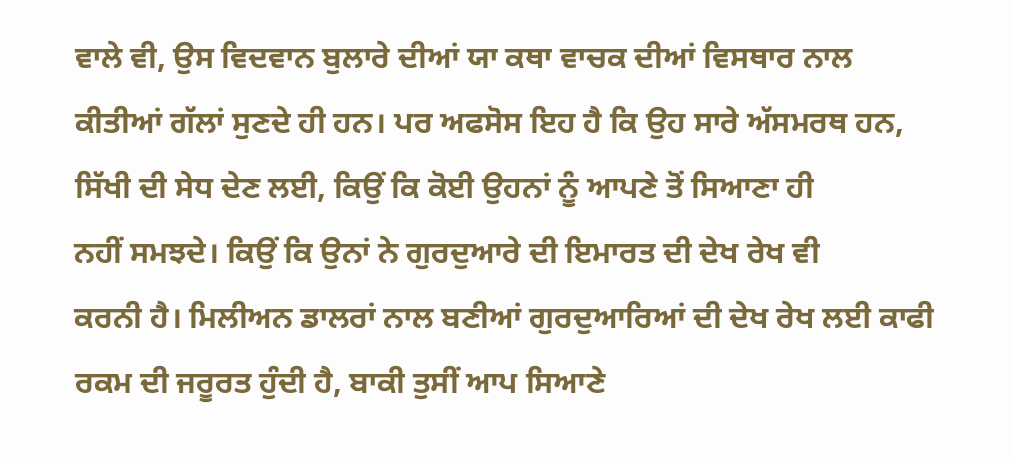ਵਾਲੇ ਵੀ, ਉਸ ਵਿਦਵਾਨ ਬੁਲਾਰੇ ਦੀਆਂ ਯਾ ਕਥਾ ਵਾਚਕ ਦੀਆਂ ਵਿਸਥਾਰ ਨਾਲ
ਕੀਤੀਆਂ ਗੱਲਾਂ ਸੁਣਦੇ ਹੀ ਹਨ। ਪਰ ਅਫਸੋਸ ਇਹ ਹੈ ਕਿ ਉਹ ਸਾਰੇ ਅੱਸਮਰਥ ਹਨ,
ਸਿੱਖੀ ਦੀ ਸੇਧ ਦੇਣ ਲਈ, ਕਿਉਂ ਕਿ ਕੋਈ ਉਹਨਾਂ ਨੂੰ ਆਪਣੇ ਤੋਂ ਸਿਆਣਾ ਹੀ
ਨਹੀਂ ਸਮਝਦੇ। ਕਿਉਂ ਕਿ ਉਨਾਂ ਨੇ ਗੁਰਦੁਆਰੇ ਦੀ ਇਮਾਰਤ ਦੀ ਦੇਖ ਰੇਖ ਵੀ
ਕਰਨੀ ਹੈ। ਮਿਲੀਅਨ ਡਾਲਰਾਂ ਨਾਲ ਬਣੀਆਂ ਗੁਰਦੁਆਰਿਆਂ ਦੀ ਦੇਖ ਰੇਖ ਲਈ ਕਾਫੀ
ਰਕਮ ਦੀ ਜਰੂਰਤ ਹੁੰਦੀ ਹੈ, ਬਾਕੀ ਤੁਸੀਂ ਆਪ ਸਿਆਣੇ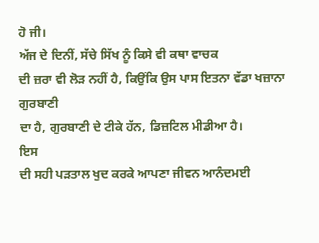ਹੋ ਜੀ।
ਅੱਜ ਦੇ ਦਿਨੀਂ, ਸੱਚੇ ਸਿੱਖ ਨੂੰ ਕਿਸੇ ਵੀ ਕਥਾ ਵਾਚਕ
ਦੀ ਜ਼ਰਾ ਵੀ ਲੋੜ ਨਹੀਂ ਹੈ, ਕਿਉਂਕਿ ਉਸ ਪਾਸ ਇਤਨਾ ਵੱਡਾ ਖਜ਼ਾਨਾ ਗੁਰਬਾਣੀ
ਦਾ ਹੈ, ਗੁਰਬਾਣੀ ਦੇ ਟੀਕੇ ਹੱਨ, ਡਿਜ਼ਟਿਲ ਮੀਡੀਆ ਹੈ।
ਇਸ
ਦੀ ਸਹੀ ਪੜਤਾਲ ਖੁਦ ਕਰਕੇ ਆਪਣਾ ਜੀਵਨ ਆਨੰਦਮਈ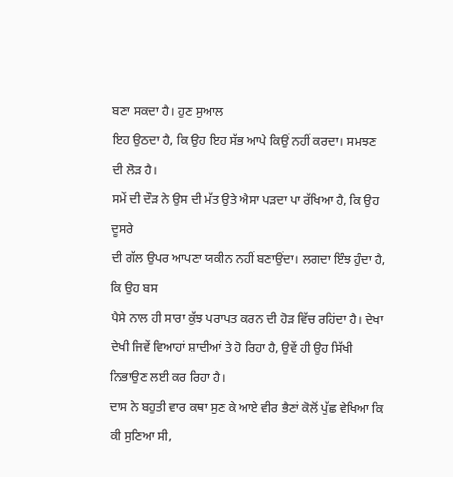ਬਣਾ ਸਕਦਾ ਹੈ। ਹੁਣ ਸੁਆਲ
ਇਹ ਉਠਦਾ ਹੈ, ਕਿ ਉਹ ਇਹ ਸੱਭ ਆਪੇ ਕਿਉਂ ਨਹੀਂ ਕਰਦਾ। ਸਮਝਣ ਦੀ ਲੋੜ ਹੈ।
ਸਮੇਂ ਦੀ ਦੌੜ ਨੇ ਉਸ ਦੀ ਮੱਤ ਉਤੇ ਐਸਾ ਪੜਦਾ ਪਾ ਰੱਖਿਆ ਹੈ, ਕਿ ਉਹ ਦੂਸਰੇ
ਦੀ ਗੱਲ ਉਪਰ ਆਪਣਾ ਯਕੀਨ ਨਹੀਂ ਬਣਾਉਂਦਾ। ਲਗਦਾ ਇੰਝ ਹੁੰਦਾ ਹੈ, ਕਿ ਉਹ ਬਸ
ਪੈਸੇ ਨਾਲ ਹੀ ਸਾਰਾ ਕੁੱਝ ਪਰਾਪਤ ਕਰਨ ਦੀ ਹੋੜ ਵਿੱਚ ਰਹਿਂਦਾ ਹੈ। ਦੇਖਾ
ਦੇਖੀ ਜਿਵੇਂ ਵਿਆਹਾਂ ਸ਼ਾਦੀਆਂ ਤੇ ਹੋ ਰਿਹਾ ਹੈ, ਉਵੇਂ ਹੀ ਉਹ ਸਿੱਖੀ
ਨਿਭਾਉਣ ਲਈ ਕਰ ਰਿਹਾ ਹੈ।
ਦਾਸ ਨੇ ਬਹੁਤੀ ਵਾਰ ਕਥਾ ਸੁਣ ਕੇ ਆਏ ਵੀਰ ਭੈਣਾਂ ਕੋਲੋਂ ਪੁੱਛ ਵੇਖਿਆ ਕਿ
ਕੀ ਸੁਣਿਆ ਸੀ,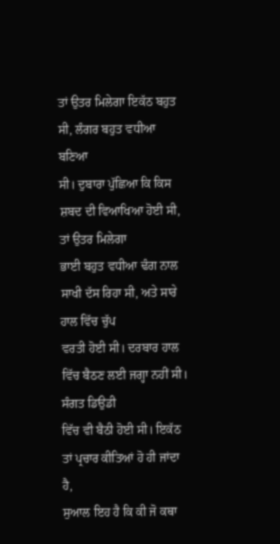ਤਾਂ ਉਤਰ ਮਿਲੇਗਾ ਇਕੱਠ ਬਹੁਤ ਸੀ, ਲੰਗਰ ਬਹੁਤ ਵਧੀਆ ਬਣਿਆ
ਸੀ। ਦੁਬਾਰਾ ਪੁੱਛਿਆ ਕਿ ਕਿਸ ਸ਼ਬਦ ਦੀ ਵਿਆਖਿਆ ਹੋਈ ਸੀ, ਤਾਂ ਉਤਰ ਮਿਲੇਗਾ
ਭਾਈ ਬਹੁਤ ਵਧੀਆ ਢੰਗ ਨਾਲ ਸਾਖੀ ਦੱਸ ਰਿਹਾ ਸੀ, ਅਤੇ ਸਾਰੇ ਹਾਲ ਵਿੱਚ ਚੁੱਪ
ਵਰਤੀ ਹੋਈ ਸੀ। ਦਰਬਾਰ ਹਾਲ ਵਿੱਚ ਬੈਠਣ ਲਈ ਜਗ੍ਹਾ ਨਹੀਂ ਸੀ। ਸੰਗਤ ਡਿਉਡੀ
ਵਿੱਚ ਵੀ ਬੈਠੀ ਹੋਈ ਸੀ। ਇਕੱਠ ਤਾਂ ਪ੍ਰਚਾਰ ਕੀਤਿਆਂ ਹੋ ਹੀ ਜਾਂਦਾ ਹੈ,
ਸੁਆਲ ਇਹ ਹੈ ਕਿ ਕੀ ਜੋ ਕਥਾ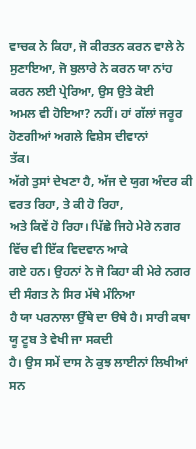ਵਾਚਕ ਨੇ ਕਿਹਾ, ਜੋ ਕੀਰਤਨ ਕਰਨ ਵਾਲੇ ਨੇ
ਸੁਣਾਇਆ, ਜੋ ਬੁਲਾਰੇ ਨੇ ਕਰਨ ਯਾ ਨਾਂਹ ਕਰਨ ਲਈ ਪ੍ਰੇਰਿਆ, ਉਸ ਉਤੇ ਕੋਈ
ਅਮਲ ਵੀ ਹੋਇਆ? ਨਹੀਂ। ਹਾਂ ਗੱਲਾਂ ਜਰੂਰ ਹੋਣਗੀਆਂ ਅਗਲੇ ਵਿਸ਼ੇਸ ਦੀਵਾਨਾਂ
ਤੱਕ।
ਅੱਗੇ ਤੁਸਾਂ ਦੇਖਣਾ ਹੈ, ਅੱਜ ਦੇ ਯੁਗ ਅੰਦਰ ਕੀ ਵਰਤ ਰਿਹਾ, ਤੇ ਕੀ ਹੋ ਰਿਹਾ,
ਅਤੇ ਕਿਵੇਂ ਹੋ ਰਿਹਾ। ਪਿੱਛੇ ਜਿਹੇ ਮੇਰੇ ਨਗਰ ਵਿੱਚ ਵੀ ਇੱਕ ਵਿਦਵਾਨ ਆਕੇ
ਗਏ ਹਨ। ਉਹਨਾਂ ਨੇ ਜੋ ਕਿਹਾ ਕੀ ਮੇਰੇ ਨਗਰ ਦੀ ਸੰਗਤ ਨੇ ਸਿਰ ਮੱਥੇ ਮੰਨਿਆ
ਹੈ ਯਾ ਪਰਨਾਲਾ ਉੱਥੇ ਦਾ ੳਥੇ ਹੈ। ਸਾਰੀ ਕਥਾ ਯੂ ਟੂਬ ਤੇ ਵੇਖੀ ਜਾ ਸਕਦੀ
ਹੈ। ਉਸ ਸਮੇਂ ਦਾਸ ਨੇ ਕੁਝ ਲਾਈਨਾਂ ਲਿਖੀਆਂ ਸਨ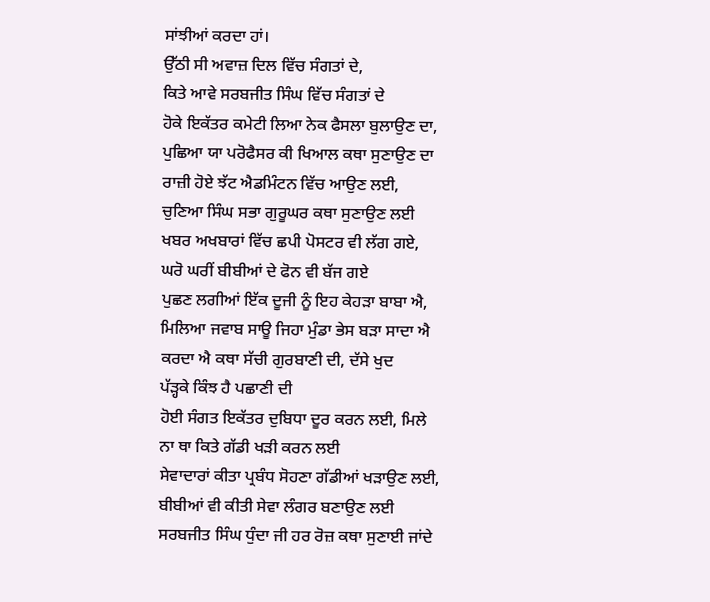ਸਾਂਝੀਆਂ ਕਰਦਾ ਹਾਂ।
ਉੱਠੀ ਸੀ ਅਵਾਜ਼ ਦਿਲ ਵਿੱਚ ਸੰਗਤਾਂ ਦੇ,
ਕਿਤੇ ਆਵੇ ਸਰਬਜੀਤ ਸਿੰਘ ਵਿੱਚ ਸੰਗਤਾਂ ਦੇ
ਹੋਕੇ ਇਕੱਤਰ ਕਮੇਟੀ ਲਿਆ ਨੇਕ ਫੈਸਲਾ ਬੁਲਾਉਣ ਦਾ,
ਪੁਛਿਆ ਯਾ ਪਰੋਫੈਸਰ ਕੀ ਖਿਆਲ ਕਥਾ ਸੁਣਾਉਣ ਦਾ
ਰਾਜ਼ੀ ਹੋਏ ਝੱਟ ਐਡਮਿੰਟਨ ਵਿੱਚ ਆਉਣ ਲਈ,
ਚੁਣਿਆ ਸਿੰਘ ਸਭਾ ਗੁਰੂਘਰ ਕਥਾ ਸੁਣਾਉਣ ਲਈ
ਖਬਰ ਅਖਬਾਰਾਂ ਵਿੱਚ ਛਪੀ ਪੋਸਟਰ ਵੀ ਲੱਗ ਗਏ,
ਘਰੋ ਘਰੀਂ ਬੀਬੀਆਂ ਦੇ ਫੋਨ ਵੀ ਬੱਜ ਗਏ
ਪੁਛਣ ਲਗੀਆਂ ਇੱਕ ਦੂਜੀ ਨੂੰ ਇਹ ਕੇਹੜਾ ਬਾਬਾ ਐ,
ਮਿਲਿਆ ਜਵਾਬ ਸਾਊ ਜਿਹਾ ਮੁੰਡਾ ਭੇਸ ਬੜਾ ਸਾਦਾ ਐ
ਕਰਦਾ ਐ ਕਥਾ ਸੱਚੀ ਗੁਰਬਾਣੀ ਦੀ, ਦੱਸੇ ਖੁਦ
ਪੱੜ੍ਹਕੇ ਕਿੰਝ ਹੈ ਪਛਾਣੀ ਦੀ
ਹੋਈ ਸੰਗਤ ਇਕੱਤਰ ਦੁਬਿਧਾ ਦੂਰ ਕਰਨ ਲਈ, ਮਿਲੇ
ਨਾ ਥਾ ਕਿਤੇ ਗੱਡੀ ਖੜੀ ਕਰਨ ਲਈ
ਸੇਵਾਦਾਰਾਂ ਕੀਤਾ ਪ੍ਰਬੰਧ ਸੋਹਣਾ ਗੱਡੀਆਂ ਖੜਾਉਣ ਲਈ,
ਬੀਬੀਆਂ ਵੀ ਕੀਤੀ ਸੇਵਾ ਲੰਗਰ ਬਣਾਉਣ ਲਈ
ਸਰਬਜੀਤ ਸਿੰਘ ਧੁੰਦਾ ਜੀ ਹਰ ਰੋਜ਼ ਕਥਾ ਸੁਣਾਈ ਜਾਂਦੇ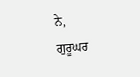ਨੇ,
ਗੁਰੂਘਰ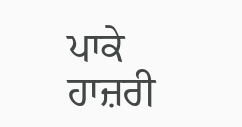ਪਾਕੇ ਹਾਜ਼ਰੀ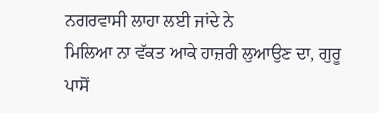ਨਗਰਵਾਸੀ ਲਾਹਾ ਲਈ ਜਾਂਦੇ ਨੇ
ਮਿਲਿਆ ਨਾ ਵੱਕਤ ਆਕੇ ਹਾਜ਼ਰੀ ਲੁਆਉਣ ਦਾ, ਗੁਰੂ
ਪਾਸੋਂ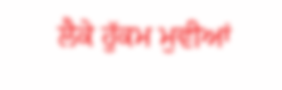ਲੈਕੇ ਹੁੱਕਮ ਮੁਵੀਆਂ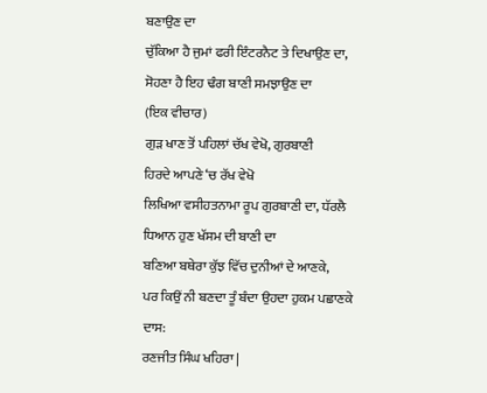ਬਣਾਉਣ ਦਾ
ਚੁੱਕਿਆ ਹੈ ਜੁਮਾਂ ਫਰੀ ਇੰਟਰਨੈਟ ਤੇ ਦਿਖਾਉਣ ਦਾ,
ਸੋਹਣਾ ਹੈ ਇਹ ਢੰਗ ਬਾਣੀ ਸਮਝਾਉਣ ਦਾ
(ਇਕ ਵੀਚਾਰ)
ਗੁੜ ਖਾਣ ਤੋਂ ਪਹਿਲਾਂ ਚੱਖ ਵੇਖੋ, ਗੁਰਬਾਣੀ
ਹਿਰਦੇ ਆਪਣੇ ‘ਚ ਰੱਖ ਵੇਖੋ
ਲਿਖਿਆ ਵਸੀਹਤਨਾਮਾ ਰੂਪ ਗੁਰਬਾਣੀ ਦਾ, ਧੱਰਲੈ
ਧਿਆਨ ਹੁਣ ਖੱਸਮ ਦੀ ਬਾਣੀ ਦਾ
ਬਣਿਆ ਬਥੇਰਾ ਕੁੱਝ ਵਿੱਚ ਦੁਨੀਆਂ ਦੇ ਆਣਕੇ,
ਪਰ ਕਿਉਂ ਨੀ ਬਣਦਾ ਤੂੰ ਬੰਦਾ ਉਹਦਾ ਹੁਕਮ ਪਛਾਣਕੇ
ਦਾਸ:
ਰਣਜੀਤ ਸਿੰਘ ਖਹਿਰਾ |